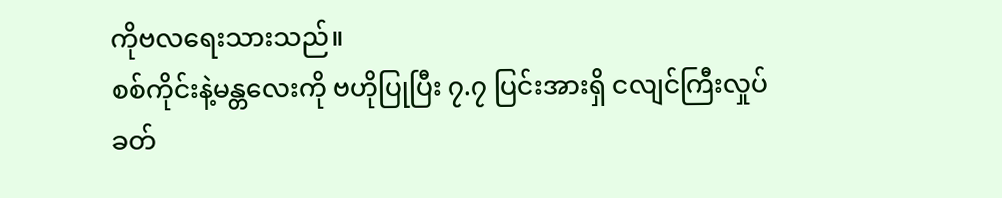ကိုဗလရေးသားသည်။
စစ်ကိုင်းနဲ့မန္တလေးကို ဗဟိုပြုပြီး ၇.၇ ပြင်းအားရှိ ငလျင်ကြီးလှုပ်ခတ်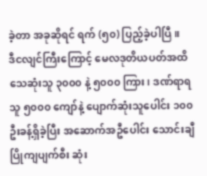ခဲ့တာ အခုဆိုရင် ရက် (၅၀) ပြည့်ခဲ့ပါပြီ။
ဒီငလျင်ကြီးကြောင့် မေလဒုတိယပတ်အထိ သေဆုံးသူ ၃၀၀၀ နဲ့ ၅၀၀၀ ကြား၊ ဒဏ်ရာရသူ ၅၀၀၀ ကျော်နဲ့ ပျောက်ဆုံးသူပေါင်း ၁၀၀ ဦးခန့်ရှိခဲ့ပြီး အဆောက်အဦပေါင်း သောင်းချီ ပြိုကျပျက်စီး ဆုံး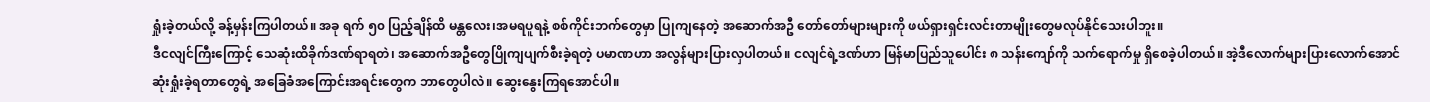ရှုံးခဲ့တယ်လို့ ခန့်မှန်းကြပါတယ်။ အခု ရက် ၅၀ ပြည့်ချိန်ထိ မန္တလေး၊အမရပူရနဲ့ စစ်ကိုင်းဘက်တွေမှာ ပြုကျနေတဲ့ အဆောက်အဦ တော်တော်များများကို ဖယ်ရှားရှင်းလင်းတာမျိုးတွေမလုပ်နိုင်သေးပါဘူး။
ဒီငလျင်ကြီးကြောင့် သေဆုံးထိခိုက်ဒဏ်ရာရတဲ၊ အဆောက်အဦတွေပြိုကျပျက်စီးခဲ့ရတဲ့ ပမာဏဟာ အလွန်များပြားလှပါတယ်။ ငလျင်ရဲ့ဒဏ်ဟာ မြန်မာပြည်သူပေါင်း ၈ သန်းကျော်ကို သက်ရောက်မှု ရှိစေခဲ့ပါတယ်။ အဲ့ဒီလောက်များပြားလောက်အောင် ဆုံးရှုံးခဲ့ရတာတွေရဲ့ အခြေခံအကြောင်းအရင်းတွေက ဘာတွေပါလဲ။ ဆွေးနွေးကြရအောင်ပါ။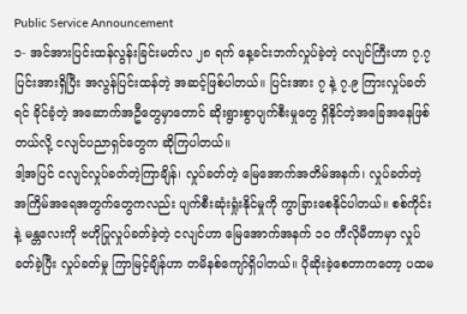Public Service Announcement
၁- အင်အားပြင်းထန်လွန်းခြင်းမတ်လ ၂၈ ရက် နေ့ခင်းဘက်လှုပ်ခဲ့တဲ့ ငလျင်ကြီးဟာ ၇.၇ ပြင်းအားရှိပြီး အလွန်ပြင်းထန်တဲ့ အဆင့်ဖြစ်ပါတယ်။ ပြင်းအား ၇ နဲ့ ၇.၉ ကြားလှုပ်ခတ်ရင် ခိုင်ခံ့တဲ့ အဆောက်အဦတွေမှာတောင် ဆိုးရွားစွာပျက်စီးမှုတွေ ရှိနိုင်တဲ့အခြေအနေဖြစ်တယ်လို့ ငလျင်ပညာရှင်တွေက ဆိုကြပါတယ်။
ဒါ့အပြင် ငလျင်လှုပ်ခတ်တဲ့ကြာချိန်၊ လှုပ်ခတ်တဲ့ မြေအောက်အတိမ်အနက်၊ လှုပ်ခတ်တဲ့ အကြိမ်အရေအတွက်တွေကလည်း ပျက်စီးဆုံးရှုံးနိုင်မှုကို ကွာခြားစေနိုင်ပါတယ်။ စစ်ကိုင်းနဲ့ မန္တလေးကို ဗဟိုပြုလှုပ်ခတ်ခဲ့တဲ့ ငလျင်ဟာ မြေအောက်အနက် ၁၀ ကီလိုမီတာမှာ လှုပ်ခတ်ခဲ့ပြီး လှုပ်ခတ်မှု ကြာမြင့်ချိန်ဟာ တမိနစ်ကျော်ရှိပါတယ်။ ပိုဆိုးခဲ့စေတာကတော့ ပထမ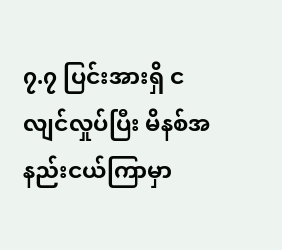၇.၇ ပြင်းအားရှိ ငလျင်လှုပ်ပြီး မိနစ်အနည်းငယ်ကြာမှာ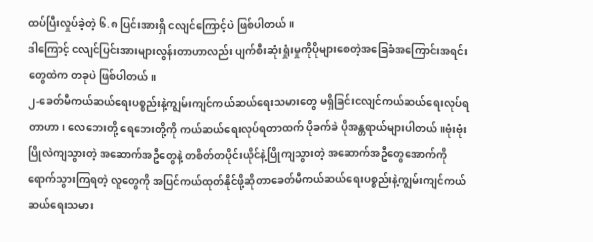ထပ်ပြီးလှုပ်ခဲ့တဲ့ ၆.၈ ပြင်းအားရှိ ငလျင်ကြောင့်ပဲ ဖြစ်ပါတယ်။
ဒါကြောင့် ငလျင်ပြင်းအားများလွန်းတာဟာလည်း ပျက်စီးဆုံးရှုံးမှုကိုပိုများစေတဲ့အခြေခံအကြောင်းအရင်းတွေထဲက တခုပဲ ဖြစ်ပါတယ်။
၂-ခေတ်မီကယ်ဆယ်ရေးပစ္စည်းနဲ့ကျွမ်းကျင်ကယ်ဆယ်ရေးသမားတွေ မရှိခြင်းငလျင်ကယ်ဆယ်ရေးလုပ်ရတာဟာ၊ လေဘေးတို့ ရေဘေးတို့ကို ကယ်ဆယ်ရေးလုပ်ရတာထက် ပိုခက်ခဲ ပိုအန္တရာယ်များပါတယ်။ဗုံးဗုံးပြိုလဲကျသွားတဲ့ အဆောက်အဦတွေနဲ့ တစိတ်တပိုင်းယိုင်နဲ့ပြိုကျသွားတဲ့ အဆောက်အဦတွေအောက်ကို ရောက်သွားကြရတဲ့ လူတွေကို အပြင်ကယ်ထုတ်နိုင်ဖို့ဆိုတာခေတ်မီကယ်ဆယ်ရေးပစ္စည်းနဲ့ကျွမ်းကျင်ကယ်ဆယ်ရေးသမား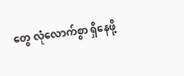တွေ လုံလောက်စွာ ရှိနေဖို့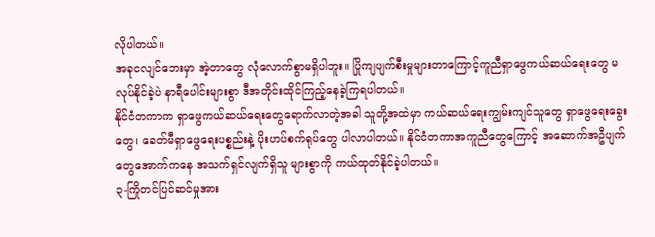လိုပါတယ်။
အခုငလျင်ဘေးမှာ အဲ့တာတွေ လုံလောက်စွာမရှိပါဘူး။ ပြိုကျပျက်စီးမှုများတာကြောင့်ကူညီရှာဖွေကယ်ဆယ်ရေးတွေ မလုပ်နိုင်ခဲ့ပဲ နာရီပေါင်းများစွာ ဒီအတိုင်းထိုင်ကြည့်နေခဲ့ကြရပါတယ်။
နိုင်ငံတကာက ရှာဖွေကယ်ဆယ်ရေးတွေရောက်လာတဲ့အခါ သူတို့အထဲမှာ ကယ်ဆယ်ရေးကျွမ်းကျင်သူတွေ ရှာဖွေရေးခွေးတွေ၊ ခေတ်မီရှာဖွေရေးပစ္စည်းနဲ့ ပိုးဟပ်စက်ရုပ်တွေ ပါလာပါတယ်။ နိုင်ငံတကာအကူညီတွေကြောင့် အဆောက်အဦပျက်တွေအောက်ကနေ အသက်ရှင်လျက်ရှိသူ များစွာကို ကယ်ထုတ်နိုင်ခဲ့ပါတယ်။
၃-ကြိုတင်ပြင်ဆင်မှုအား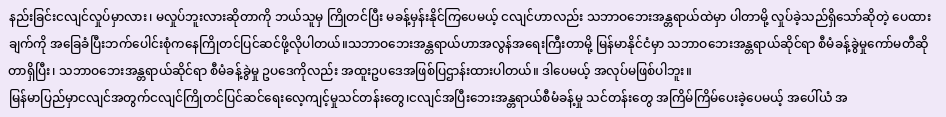နည်းခြင်းငလျင်လှုပ်မှာလား၊ မလှုပ်ဘူးလားဆိုတာကို ဘယ်သူမှ ကြိုတင်ပြီး မခန့်မှန်းနိုင်ကြပေမယ့် ငလျင်ဟာလည်း သဘာဝဘေးအန္တရာယ်ထဲမှာ ပါတာမို့ လှုပ်ခဲ့သည်ရှိသော်ဆိုတဲ့ ပေထားချက်ကို အခြေခံပြီးဘက်ပေါင်းစုံကနေကြိုတင်ပြင်ဆင်ဖို့လိုပါတယ်။သဘာဝဘေးအန္တရာယ်ဟာအလွန်အရေးကြီးတာမို့ မြန်မာနိုင်ငံမှာ သဘာဝဘေးအန္တရာယ်ဆိုင်ရာ စီမံခန့်ခွဲမှုကော်မတီဆိုတာရှိပြီး၊ သဘာဝဘေးအန္တရာယ်ဆိုင်ရာ စီမံခန့်ခွဲမှု ဥပဒေကိုလည်း အထူးဥပဒေအဖြစ်ပြဌာန်းထားပါတယ်။ ဒါပေမယ့် အလုပ်မဖြစ်ပါဘူး။
မြန်မာပြည်မှာငလျင်အတွက်ငလျင်ကြိုတင်ပြင်ဆင်ရေးလေ့ကျင့်မှုသင်တန်းတွေ၊ငလျင်အပြီးဘေးအန္တရာယ်စီမံခန့်မှု သင်တန်းတွေ အကြိမ်ကြိမ်ပေးခဲ့ပေမယ့် အပေါ်ယံ အ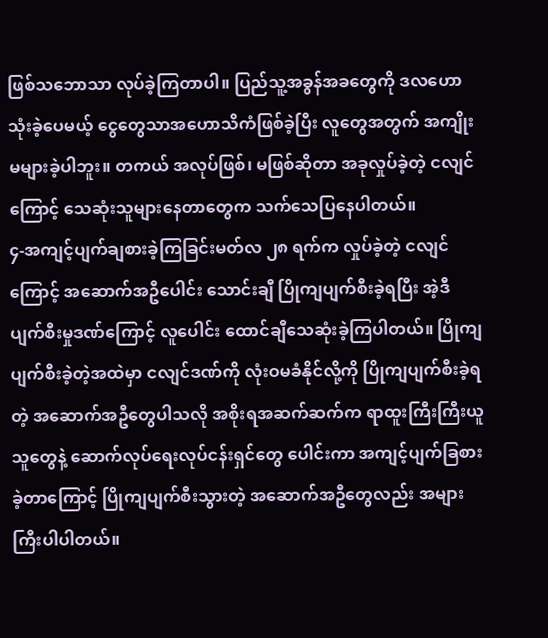ဖြစ်သဘောသာ လုပ်ခဲ့ကြတာပါ။ ပြည်သူ့အခွန်အခတွေကို ဒလဟောသုံးခဲ့ပေမယ့် ငွေတွေသာအဟောသိကံဖြစ်ခဲ့ပြီး လူတွေအတွက် အကျိုးမများခဲ့ပါဘူး။ တကယ် အလုပ်ဖြစ်၊ မဖြစ်ဆိုတာ အခုလှုပ်ခဲ့တဲ့ ငလျင်ကြောင့် သေဆုံးသူများနေတာတွေက သက်သေပြနေပါတယ်။
၄-အကျင့်ပျက်ချစားခဲ့ကြခြင်းမတ်လ ၂၈ ရက်က လှုပ်ခဲ့တဲ့ ငလျင်ကြောင့် အဆောက်အဦပေါင်း သောင်းချီ ပြိုကျပျက်စီးခဲ့ရပြီး အဲ့ဒီပျက်စီးမှုဒဏ်ကြောင့် လူပေါင်း ထောင်ချီသေဆုံးခဲ့ကြပါတယ်။ ပြိုကျပျက်စီးခဲ့တဲ့အထဲမှာ ငလျင်ဒဏ်ကို လုံးဝမခံနိုင်လို့ကို ပြိုကျပျက်စီးခဲ့ရတဲ့ အဆောက်အဦတွေပါသလို အစိုးရအဆက်ဆက်က ရာထူးကြီးကြီးယူသူတွေနဲ့ ဆောက်လုပ်ရေးလုပ်ငန်းရှင်တွေ ပေါင်းကာ အကျင့်ပျက်ခြစားခဲ့တာကြောင့် ပြိုကျပျက်စီးသွားတဲ့ အဆောက်အဦတွေလည်း အများကြီးပါပါတယ်။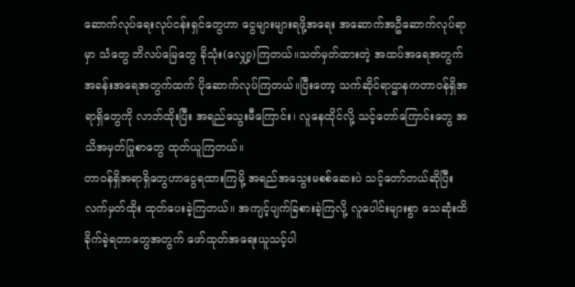ဆောက်လုပ်ရေးလုပ်ငန်းရှင်တွေဟာ ငွေများများရဖို့အရေး အဆောက်အဦဆောက်လုပ်ရာမှာ သံတွေ ဘိလပ်မြေတွေ ခိုသုံး(လျှော့)ကြတယ်။သတ်မှတ်ထားတဲ့ အထပ်အရေအတွက် အခန်းအရေအတွက်ထက် ပိုဆောက်လုပ်ကြတယ်။ပြီးတော့ သက်ဆိုင်ရာဌာနကတာဝန်ရှိအရာရှိတွေကို လာဘ်ထိုးပြီး အရည်သွေးမီကြောင်း၊ လူနေထိုင်လို့ သင့်တော်ကြောင်းတွေ အသိအမှတ်ပြုစာတွေ ထုတ်ယူကြတယ်။
တာဝန်ရှိအရာရှိတွေဟာငွေရထားကြမို့ အရည်အသွေးမစစ်ဆေးပဲ သင့်တော်တယ်ဆိုပြီး လက်မှတ်ထိုး ထုတ်ပေးခဲ့ကြတယ်။ အကျင့်ပျက်ခြစားခဲ့ကြလို့ လူပေါင်းများစွာ သေဆုံးထိခိုက်ခဲ့ရတာတွေအတွက် ဖော်ထုတ်အရေးယူသင့်ပါ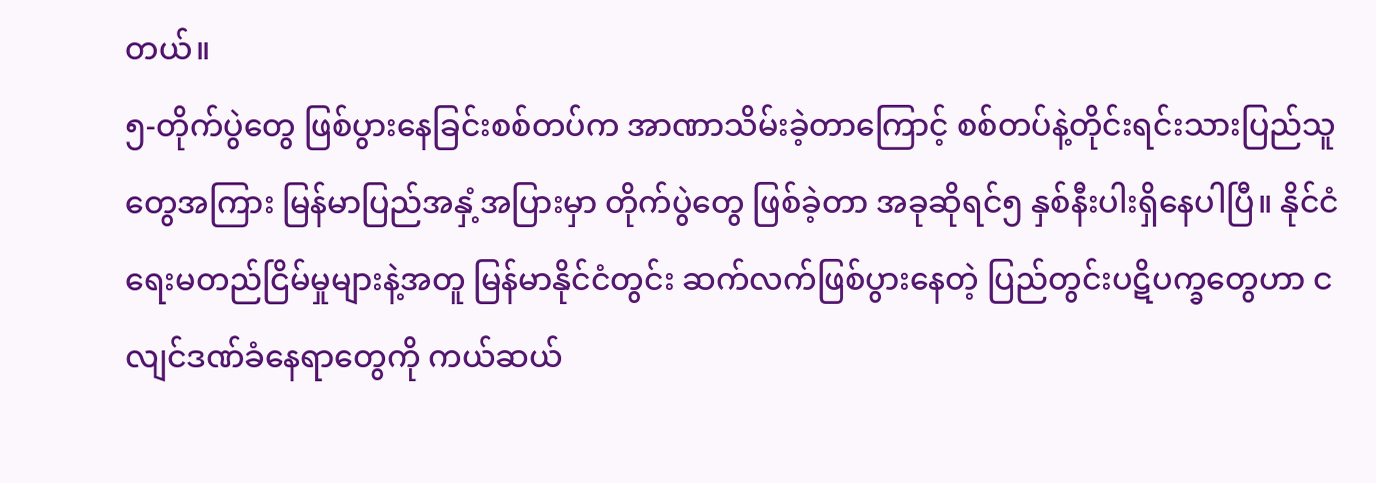တယ်။
၅-တိုက်ပွဲတွေ ဖြစ်ပွားနေခြင်းစစ်တပ်က အာဏာသိမ်းခဲ့တာကြောင့် စစ်တပ်နဲ့တိုင်းရင်းသားပြည်သူတွေအကြား မြန်မာပြည်အနှံ့အပြားမှာ တိုက်ပွဲတွေ ဖြစ်ခဲ့တာ အခုဆိုရင်၅ နှစ်နီးပါးရှိနေပါပြီ။ နိုင်ငံရေးမတည်ငြိမ်မှုများနဲ့အတူ မြန်မာနိုင်ငံတွင်း ဆက်လက်ဖြစ်ပွားနေတဲ့ ပြည်တွင်းပဋိပက္ခတွေဟာ ငလျင်ဒဏ်ခံနေရာတွေကို ကယ်ဆယ်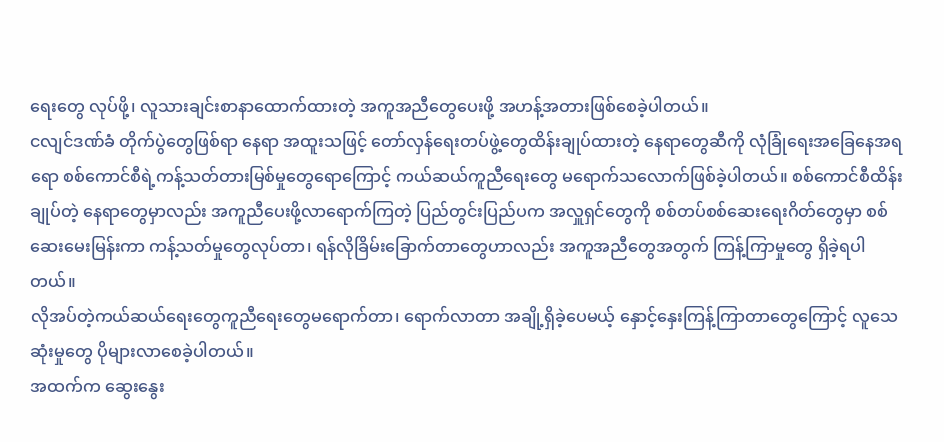ရေးတွေ လုပ်ဖို့၊ လူသားချင်းစာနာထောက်ထားတဲ့ အကူအညီတွေပေးဖို့ အဟန့်အတားဖြစ်စေခဲ့ပါတယ်။
ငလျင်ဒဏ်ခံ တိုက်ပွဲတွေဖြစ်ရာ နေရာ အထူးသဖြင့် တော်လှန်ရေးတပ်ဖွဲ့တွေထိန်းချုပ်ထားတဲ့ နေရာတွေဆီကို လုံခြုံရေးအခြေနေအရရော စစ်ကောင်စီရဲ့ကန့်သတ်တားမြစ်မှုတွေရောကြောင့် ကယ်ဆယ်ကူညီရေးတွေ မရောက်သလောက်ဖြစ်ခဲ့ပါတယ်။ စစ်ကောင်စီထိန်းချုပ်တဲ့ နေရာတွေမှာလည်း အကူညီပေးဖို့လာရောက်ကြတဲ့ ပြည်တွင်းပြည်ပက အလှူရှင်တွေကို စစ်တပ်စစ်ဆေးရေးဂိတ်တွေမှာ စစ်ဆေးမေးမြန်းကာ ကန့်သတ်မှုတွေလုပ်တာ၊ ရန်လိုခြိမ်းခြောက်တာတွေဟာလည်း အကူအညီတွေအတွက် ကြန့်ကြာမှုတွေ ရှိခဲ့ရပါတယ်။
လိုအပ်တဲ့ကယ်ဆယ်ရေးတွေကူညီရေးတွေမရောက်တာ၊ ရောက်လာတာ အချို့ရှိခဲ့ပေမယ့် နှောင့်နှေးကြန့်ကြာတာတွေကြောင့် လူသေဆုံးမှုတွေ ပိုများလာစေခဲ့ပါတယ်။
အထက်က ဆွေးနွေး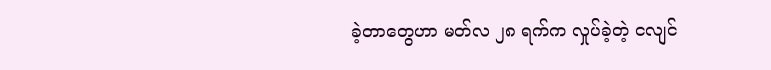ခဲ့တာတွေဟာ မတ်လ ၂၈ ရက်က လှုပ်ခဲ့တဲ့ ငလျင်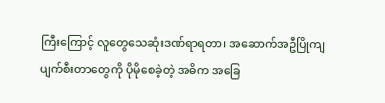ကြီးကြောင့် လူတွေသေဆုံးဒဏ်ရာရတာ၊ အဆောက်အဦပြိုကျပျက်စီးတာတွေကို ပိုမိုစေခဲ့တဲ့ အဓိက အခြေ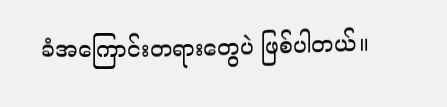ခံအကြောင်းတရားတွေပဲ ဖြစ်ပါတယ်။